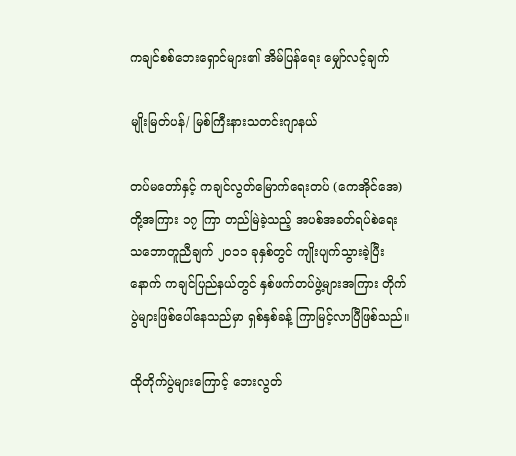ကချင်စစ်ဘေးရှောင်များ၏ အိမ်ပြန်ရေး မျှော်လင့်ချက်

မျိုးမြတ်ပန်/ မြစ်ကြီးနားသတင်းဂျာနယ်

တပ်မတော်နှင့် ကချင်လွတ်မြောက်ရေးတပ် (ကေအိုင်အေ)တို့အကြား ၁၇ ကြာ တည်မြဲခဲ့သည့် အပစ်အခတ်ရပ်စဲရေး သဘောတူညီချက် ၂၀၁၁ ခုနှစ်တွင် ကျိုးပျက်သွားခဲ့ပြီးနောက် ကချင်ပြည်နယ်တွင် နှစ်ဖက်တပ်ဖွဲ့များအကြား တိုက်ပွဲများဖြစ်ပေါ်နေသည်မှာ ရှစ်နှစ်ခန့် ကြာမြင့်လာပြီဖြစ်သည်။

ထိုတိုက်ပွဲများကြောင့် ဘေးလွတ်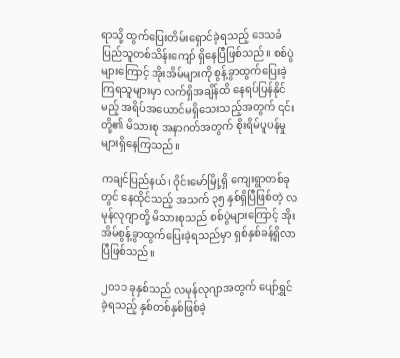ရာသို့ ထွက်ပြေးတိမ်းရှောင်ခဲ့ရသည့် ဒေသခံပြည်သူတစ်သိန်းကျော် ရှိနေပြီဖြစ်သည်။ စစ်ပွဲများကြောင့် အိုးအိမ်များကို စွန့်ခွာထွက်ပြေးခဲ့ကြရသူများမှာ လက်ရှိအချိန်ထိ နေရပ်ပြန်နိုင်မည့် အရိပ်အယောင်မရှိသေးသည့်အတွက် ၎င်းတို့၏ မိသားစု အနာဂတ်အတွက် စိုးရိမ်ပူပန်မှုများရှိနေကြသည်။

ကချင်ပြည်နယ်၊ ဝိုင်းမော်မြို့ရှိ ကျေးရွာတစ်ခုတွင် နေထိုင်သည့် အသက် ၃၅ နှစ်ရှိပြီဖြစ်တဲ့ လမုန်လုဂျာတို့ မိသားစုသည် စစ်ပွဲများကြောင့် အိုးအိမ်စွန့်ခွာထွက်ပြေးခဲ့ရသည်မှာ ရှစ်နှစ်ခန့်ရှိလာပြီဖြစ်သည်။

၂၀၁၁ ခုနှစ်သည် လမုန်လုဂျာအတွက် ပျော်ရွှင်ခဲ့ရသည့် နှစ်တစ်နှစ်ဖြစ်ခဲ့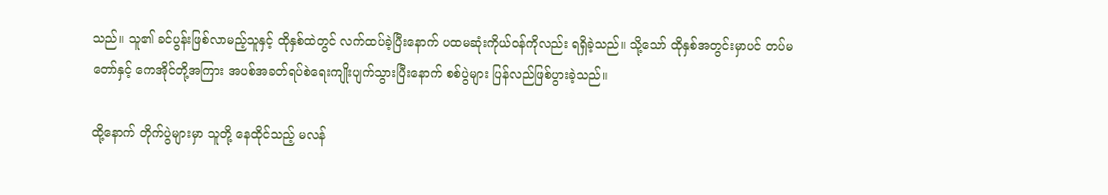သည်။ သူ၏ ခင်ပွန်းဖြစ်လာမည့်သူနှင့် ထိုနှစ်ထဲတွင် လက်ထပ်ခဲ့ပြီးနောက် ပထမဆုံးကိုယ်ဝန်ကိုလည်း ရရှိခဲ့သည်။ သို့သော် ထိုနှစ်အတွင်းမှာပင် တပ်မတော်နှင့် ကေအိုင်တို့အကြား အပစ်အခတ်ရပ်စဲရေးကျိုးပျက်သွားပြီးနောက် စစ်ပွဲများ ပြန်လည်ဖြစ်ပွားခဲ့သည်။

ထို့နောက် တိုက်ပွဲများမှာ သူတို့ နေထိုင်သည့် မလန်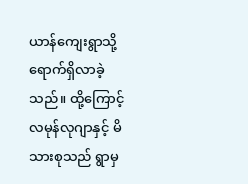ယာန်ကျေးရွာသို့ ရောက်ရှိလာခဲ့သည်။ ထို့ကြောင့် လမုန်လုဂျာနှင့် မိသားစုသည် ရွာမှ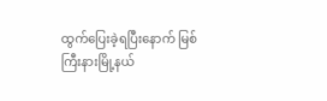ထွက်ပြေးခဲ့ရပြီးနောက် မြစ်ကြီးနားမြို့နယ်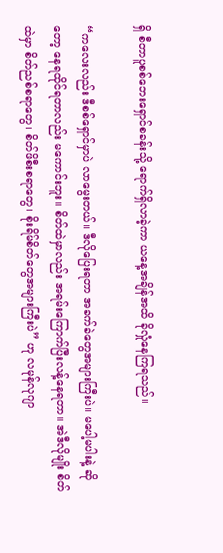ရှိ စီတာပူစစ်ဘေးရှောင်စခန်းသို့ ရောက်ရှိလာခဲ့ကာ ယနေ့အချိန်အထိ ခိုလှုံနေကြရသည်။

“ကလေးလည်း ဒီစစ်ရှောင်မှာပဲ လာမွေးတယ်။ ဒီလိုပြေးရတာ အခက်ခဲတွေအများကြီးပဲ။ မပေါ့မပါးနဲ့ ဆိုတော့ နေရထိုင်ရတာလည်း မကောင်းဘူး။ စိတ်ထဲမှာလည်း အရမ်းကြောက်ပြီးလန့်နေရတာ။ အဲဒီလိုမျိုး စိတ်ထဲမှာ စိတ်ညစ်စရာတွေ၊ စိတ်ဖိစီးစရာတွေ၊ စိုးရိမ်စိတ်တွေအများကြီးပဲ” ဟု လမုန်လုဂျာ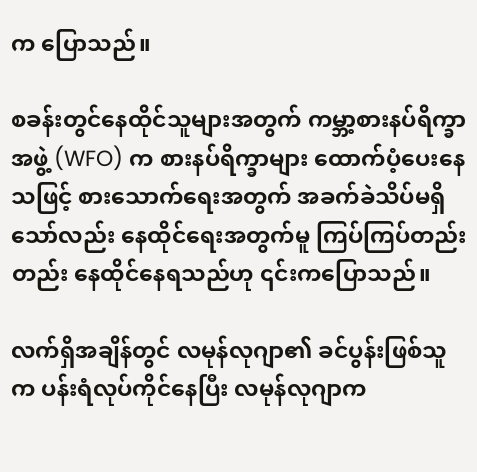က ပြောသည်။

စခန်းတွင်နေထိုင်သူများအတွက် ကမ္ဘာ့စားနပ်ရိက္ခာအဖွဲ့ (WFO) က စားနပ်ရိက္ခာများ ထောက်ပံ့ပေးနေသဖြင့် စားသောက်ရေးအတွက် အခက်ခဲသိပ်မရှိသော်လည်း နေထိုင်ရေးအတွက်မူ ကြပ်ကြပ်တည်းတည်း နေထိုင်နေရသည်ဟု ၎င်းကပြောသည်။

လက်ရှိအချိန်တွင် လမုန်လုဂျာ၏ ခင်ပွန်းဖြစ်သူက ပန်းရံလုပ်ကိုင်နေပြီး လမုန်လုဂျာက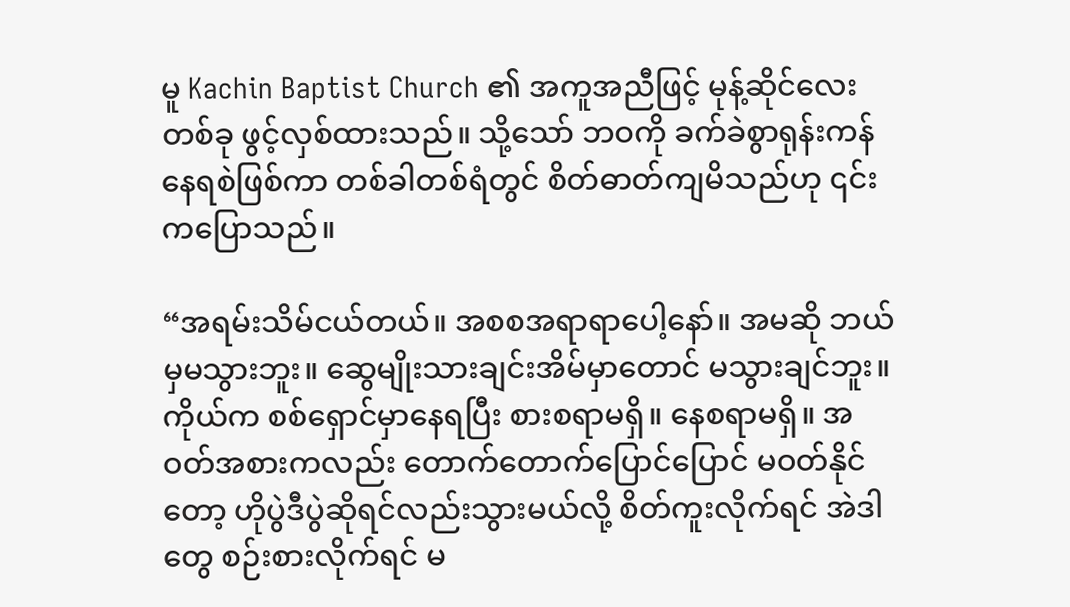မူ Kachin Baptist Church ၏ အကူအညီဖြင့် မုန့်ဆိုင်လေးတစ်ခု ဖွင့်လှစ်ထားသည်။ သို့သော် ဘဝကို ခက်ခဲစွာရုန်းကန်နေရစဲဖြစ်ကာ တစ်ခါတစ်ရံတွင် စိတ်ဓာတ်ကျမိသည်ဟု ၎င်းကပြောသည်။

“အရမ်းသိမ်ငယ်တယ်။ အစစအရာရာပေါ့နော်။ အမဆို ဘယ်မှမသွားဘူး။ ဆွေမျိုးသားချင်းအိမ်မှာတောင် မသွားချင်ဘူး။ ကိုယ်က စစ်ရှောင်မှာနေရပြီး စားစရာမရှိ။ နေစရာမရှိ။ အဝတ်အစားကလည်း တောက်တောက်ပြောင်ပြောင် မဝတ်နိုင်တော့ ဟိုပွဲဒီပွဲဆိုရင်လည်းသွားမယ်လို့ စိတ်ကူးလိုက်ရင် အဲဒါတွေ စဉ်းစားလိုက်ရင် မ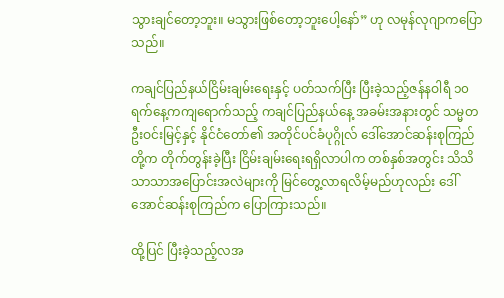သွားချင်တော့ဘူး။ မသွားဖြစ်တော့ဘူးပေါ့နော်” ဟု လမုန်လုဂျာကပြောသည်။

ကချင်ပြည်နယ်ငြိမ်းချမ်းရေးနှင့် ပတ်သက်ပြီး ပြီးခဲ့သည့်ဇန်နဝါရီ ၁၀ ရက်နေ့ကကျရောက်သည့် ကချင်ပြည်နယ်နေ့ အခမ်းအနားတွင် သမ္မတဦးဝင်းမြင့်နှင့် နိုင်ငံတော်၏ အတိုင်ပင်ခံပုဂ္ဂိုလ် ဒေါ်အောင်ဆန်းစုကြည်တို့က တိုက်တွန်းခဲ့ပြီး ငြိမ်းချမ်းရေးရရှိလာပါက တစ်နှစ်အတွင်း သိသိသာသာအပြောင်းအလဲများကို မြင်တွေ့လာရလိမ့်မည်ဟုလည်း ဒေါ်အောင်ဆန်းစုကြည်က ပြောကြားသည်။

ထို့ပြင် ပြီးခဲ့သည့်လအ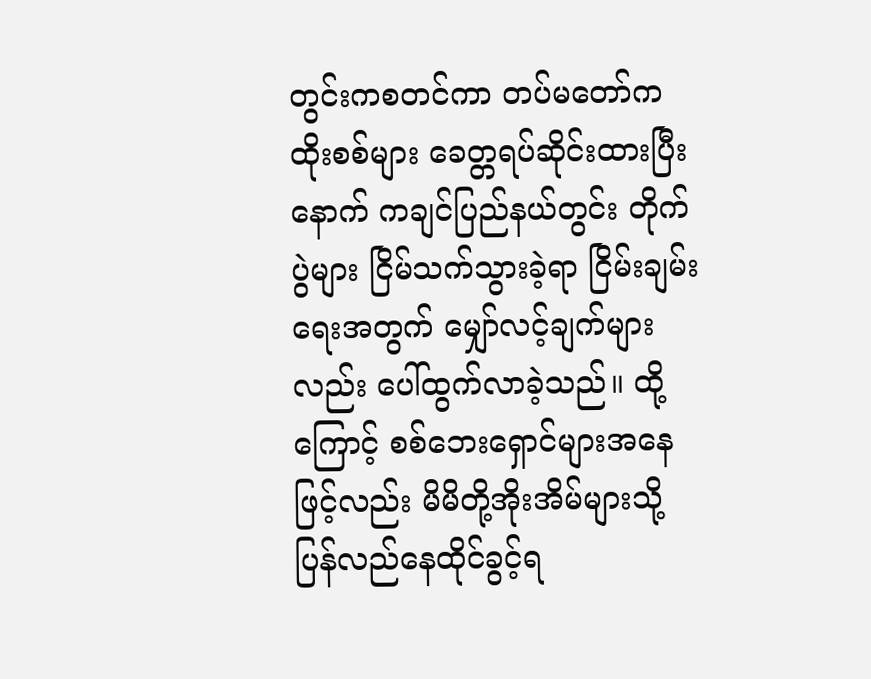တွင်းကစတင်ကာ တပ်မတော်က ထိုးစစ်များ ခေတ္တရပ်ဆိုင်းထားပြီးနောက် ကချင်ပြည်နယ်တွင်း တိုက်ပွဲများ ငြိမ်သက်သွားခဲ့ရာ ငြိမ်းချမ်းရေးအတွက် မျှော်လင့်ချက်များလည်း ပေါ်ထွက်လာခဲ့သည်။ ထို့ကြောင့် စစ်ဘေးရှောင်များအနေဖြင့်လည်း မိမိတို့အိုးအိမ်များသို့ ပြန်လည်နေထိုင်ခွင့်ရ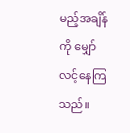မည့်အချိန်ကို မျှော်လင့်နေကြသည်။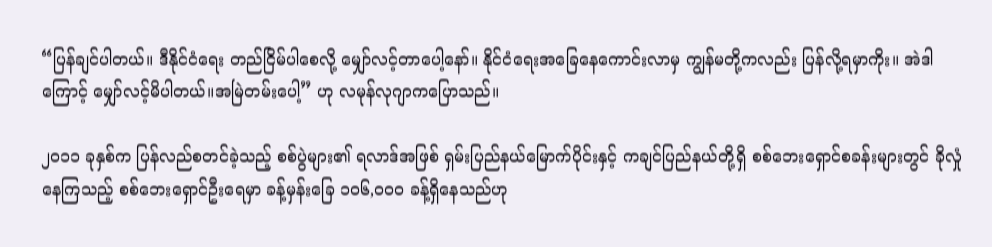“ပြန်ချင်ပါတယ်။ ဒီနိုင်ငံရေး တည်ငြိမ်ပါစေလို့ မျှော်လင့်တာပေါ့နော်။ နိုင်ငံရေးအခြေနေကောင်းလာမှ ကျွန်မတို့ကလည်း ပြန်လို့ရမှာကိုး။ အဲဒါကြောင့် မျှော်လင့်မိပါတယ်။အမြဲတမ်းပေါ့” ဟု လမုန်လုဂျာကပြောသည်။

၂၀၁၁ ခုနှစ်က ပြန်လည်စတင်ခဲ့သည့် စစ်ပွဲများ၏ ရလာဒ်အဖြစ် ရှမ်းပြည်နယ်မြောက်ပိုင်းနှင့် ကချင်ပြည်နယ်တို့ရှိ စစ်ဘေးရှောင်စခန်းများတွင် ခိုလှုံနေကြသည့် စစ်ဘေးရှောင်ဦးရေမှာ ခန့်မှန်းခြေ ၁၀၆,၀၀၀ ခန့်ရှိနေသည်ဟု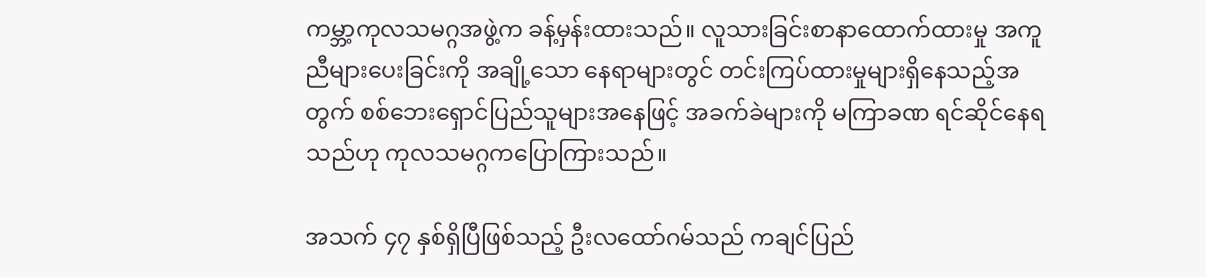ကမ္ဘာ့ကုလသမဂ္ဂအဖွဲ့က ခန့်မှန်းထားသည်။ လူသားခြင်းစာနာထောက်ထားမှု အကူညီများပေးခြင်းကို အချို့သော နေရာများတွင် တင်းကြပ်ထားမှုများရှိနေသည့်အတွက် စစ်ဘေးရှောင်ပြည်သူများအနေဖြင့် အခက်ခဲများကို မကြာခဏ ရင်ဆိုင်နေရသည်ဟု ကုလသမဂ္ဂကပြောကြားသည်။

အသက် ၄၇ နှစ်ရှိပြီဖြစ်သည့် ဦးလထော်ဂမ်သည် ကချင်ပြည်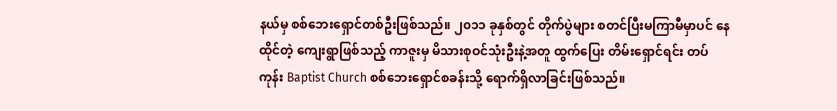နယ်မှ စစ်ဘေးရှောင်တစ်ဦးဖြစ်သည်။ ၂၀၁၁ ခုနှစ်တွင် တိုက်ပွဲများ စတင်ပြီးမကြာမီမှာပင် နေထိုင်တဲ့ ကျေးရွာဖြစ်သည့် ကာဇူးမှ မိသားစုဝင်သုံးဦးနဲ့အတူ ထွက်ပြေး တိမ်းရှောင်ရင်း တပ်ကုန်း Baptist Church စစ်ဘေးရှောင်စခန်းသို့ ရောက်ရှိလာခြင်းဖြစ်သည်။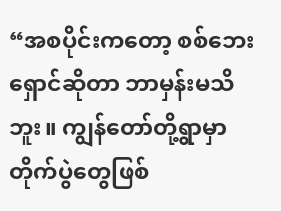“အစပိုင်းကတော့ စစ်ဘေးရှောင်ဆိုတာ ဘာမှန်းမသိဘူး။ ကျွန်တော်တို့ရွာမှာ တိုက်ပွဲတွေဖြစ်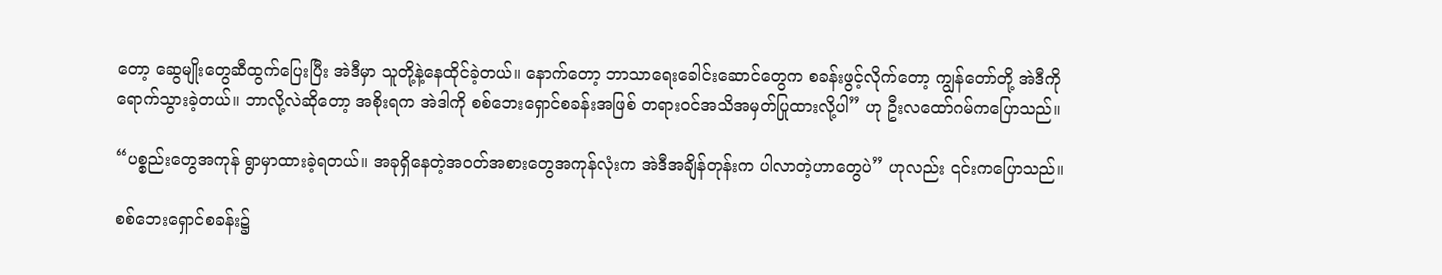တော့ ဆွေမျိုးတွေဆီထွက်ပြေးပြီး အဲဒီမှာ သူတို့နဲ့နေထိုင်ခဲ့တယ်။ နောက်တော့ ဘာသာရေးခေါင်းဆောင်တွေက စခန်းဖွင့်လိုက်တော့ ကျွန်တော်တို့ အဲဒီကိုရောက်သွားခဲ့တယ်။ ဘာလို့လဲဆိုတော့ အစိုးရက အဲဒါကို စစ်ဘေးရှောင်စခန်းအဖြစ် တရားဝင်အသိအမှတ်ပြုထားလို့ပါ” ဟု ဦးလထော်ဂမ်ကပြောသည်။

“ပစ္စည်းတွေအကုန် ရွာမှာထားခဲ့ရတယ်။ အခုရှိနေတဲ့အဝတ်အစားတွေအကုန်လုံးက အဲဒီအချိန်တုန်းက ပါလာတဲ့ဟာတွေပဲ” ဟုလည်း ၎င်းကပြောသည်။

စစ်ဘေးရှောင်စခန်း၌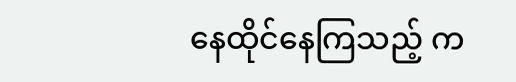နေထိုင်နေကြသည့် က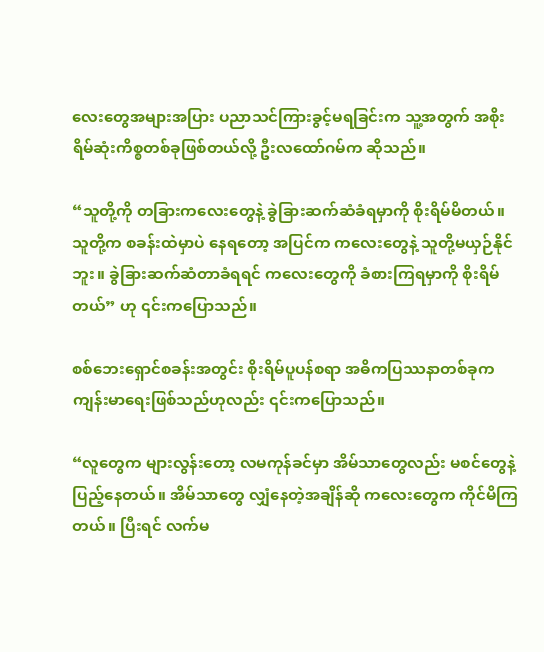လေးတွေအများအပြား ပညာသင်ကြားခွင့်မရခြင်းက သူ့အတွက် အစိုးရိမ်ဆုံးကိစ္စတစ်ခုဖြစ်တယ်လို့ ဦးလထော်ဂမ်က ဆိုသည်။

“သူတို့ကို တခြားကလေးတွေနဲ့ ခွဲခြားဆက်ဆံခံရမှာကို စိုးရိမ်မိတယ်။ သူတို့က စခန်းထဲမှာပဲ နေရတော့ အပြင်က ကလေးတွေနဲ့ သူတို့မယှဉ်နိုင်ဘူး။ ခွဲခြားဆက်ဆံတာခံရရင် ကလေးတွေကို ခံစားကြရမှာကို စိုးရိမ်တယ်” ဟု ၎င်းကပြောသည်။

စစ်ဘေးရှောင်စခန်းအတွင်း စိုးရိမ်ပူပန်စရာ အဓိကပြဿနာတစ်ခုက ကျန်းမာရေးဖြစ်သည်ဟုလည်း ၎င်းကပြောသည်။

“လူတွေက များလွန်းတော့ လမကုန်ခင်မှာ အိမ်သာတွေလည်း မစင်တွေနဲ့ ပြည့်နေတယ်။ အိမ်သာတွေ လျှံနေတဲ့အချိန်ဆို ကလေးတွေက ကိုင်မိကြတယ်။ ပြီးရင် လက်မ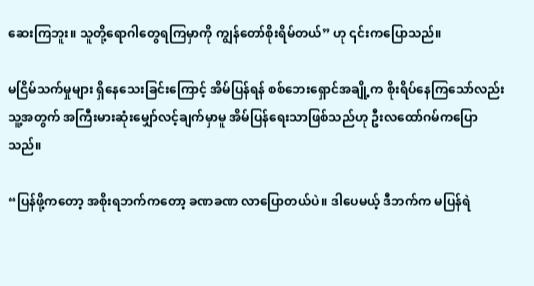ဆေးကြဘူး။ သူတို့ရောဂါတွေရကြမှာကို ကျွန်တော်စိုးရိမ်တယ်” ဟု ၎င်းကပြောသည်။

မငြိမ်သက်မှုများ ရှိနေသေးခြင်းကြောင့် အိမ်ပြန်ရန် စစ်ဘေးရှောင်အချို့က စိုးရိပ်နေကြသော်လည်း သူ့အတွက် အကြီးမားဆုံးမျှော်လင့်ချက်မှာမူ အိမ်ပြန်ရေးသာဖြစ်သည်ဟု ဦးလထော်ဂမ်ကပြောသည်။

“ပြန်ဖို့ကတော့ အစိုးရဘက်ကတော့ ခဏခဏ လာပြောတယ်ပဲ။ ဒါပေမယ့် ဒီဘက်က မပြန်ရဲ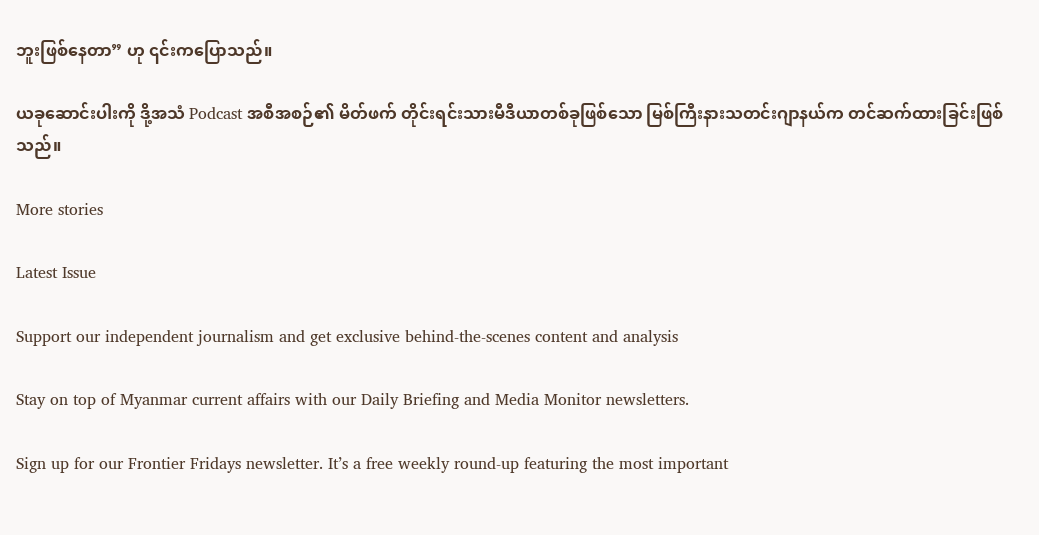ဘူးဖြစ်နေတာ” ဟု ၎င်းကပြောသည်။

ယခုဆောင်းပါးကို ဒို့အသံ Podcast အစီအစဉ်၏ မိတ်ဖက် တိုင်းရင်းသားမီဒီယာတစ်ခုဖြစ်သော မြစ်ကြီးနားသတင်းဂျာနယ်က တင်ဆက်ထားခြင်းဖြစ်သည်။

More stories

Latest Issue

Support our independent journalism and get exclusive behind-the-scenes content and analysis

Stay on top of Myanmar current affairs with our Daily Briefing and Media Monitor newsletters.

Sign up for our Frontier Fridays newsletter. It’s a free weekly round-up featuring the most important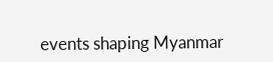events shaping Myanmar